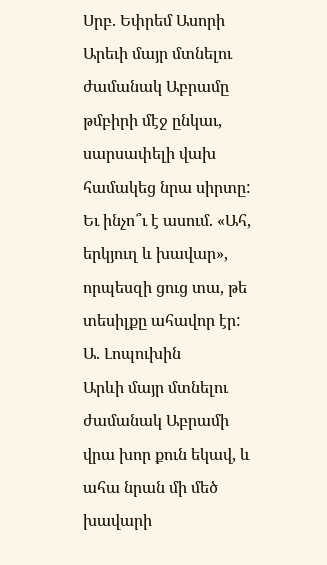Սրբ. Եփրեմ Ասորի
Արեւի մայր մտնելու ժամանակ Աբրամը թմբիրի մէջ ընկաւ, սարսափելի վախ համակեց նրա սիրտը:
Եւ ինչո՞ւ է ասում. «Ահ, երկյուղ և խավար», որպեսզի ցուց տա, թե տեսիլքը ահավոր էր:
Ա. Լոպուխին
Արևի մայր մտնելու ժամանակ Աբրամի վրա խոր քուն եկավ, և ահա նրան մի մեծ խավարի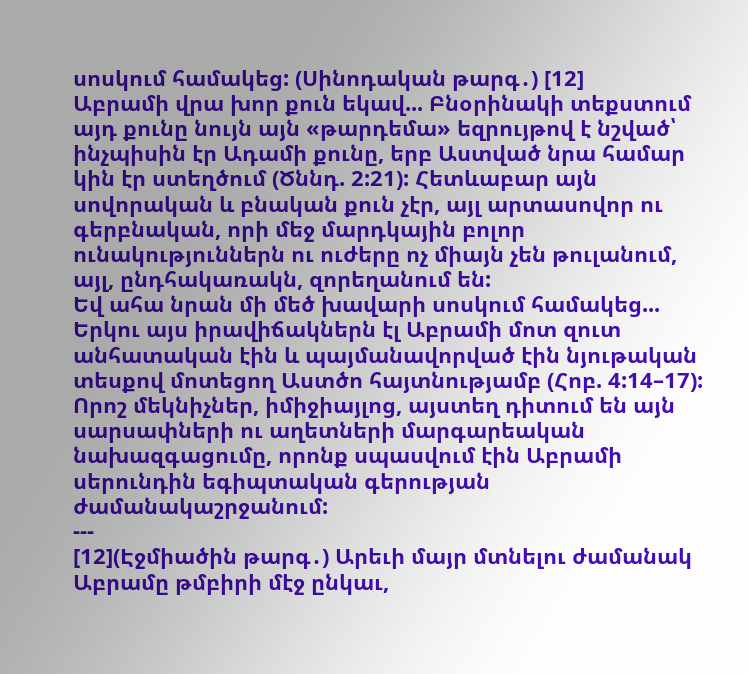սոսկում համակեց: (Սինոդական թարգ․) [12]
Աբրամի վրա խոր քուն եկավ... Բնօրինակի տեքստում այդ քունը նույն այն «թարդեմա» եզրույթով է նշված՝ ինչպիսին էր Ադամի քունը, երբ Աստված նրա համար կին էր ստեղծում (Ծննդ. 2:21): Հետևաբար այն սովորական և բնական քուն չէր, այլ արտասովոր ու գերբնական, որի մեջ մարդկային բոլոր ունակություններն ու ուժերը ոչ միայն չեն թուլանում, այլ, ընդհակառակն, զորեղանում են:
Եվ ահա նրան մի մեծ խավարի սոսկում համակեց... Երկու այս իրավիճակներն էլ Աբրամի մոտ զուտ անհատական էին և պայմանավորված էին նյութական տեսքով մոտեցող Աստծո հայտնությամբ (Հոբ. 4:14–17): Որոշ մեկնիչներ, իմիջիայլոց, այստեղ դիտում են այն սարսափների ու աղետների մարգարեական նախազգացումը, որոնք սպասվում էին Աբրամի սերունդին եգիպտական գերության ժամանակաշրջանում:
---
[12](Էջմիածին թարգ․) Արեւի մայր մտնելու ժամանակ Աբրամը թմբիրի մէջ ընկաւ,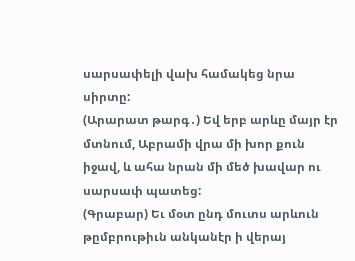սարսափելի վախ համակեց նրա սիրտը:
(Արարատ թարգ․) Եվ երբ արևը մայր էր մտնում, Աբրամի վրա մի խոր քուն իջավ, և ահա նրան մի մեծ խավար ու սարսափ պատեց:
(Գրաբար) Եւ մօտ ընդ մուտս արևուն թըմբրութիւն անկանէր ի վերայ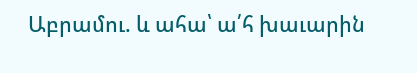Աբրամու. և ահա՝ ա՛հ խաւարին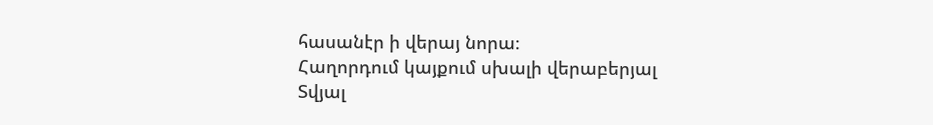հասանէր ի վերայ նորա։
Հաղորդում կայքում սխալի վերաբերյալ
Տվյալ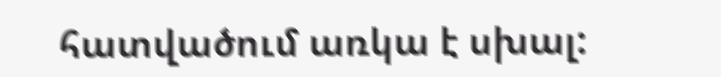հատվածում առկա է սխալ: